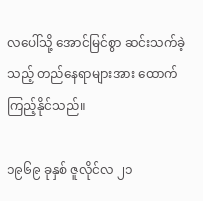လပေါ်သို့ အောင်မြင်စွာ ဆင်းသက်ခဲ့သည့် တည်နေရာများအား ထောက်ကြည့်နိုင်သည်။

၁၉၆၉ ခုနှစ် ဇူလိုင်လ ၂၁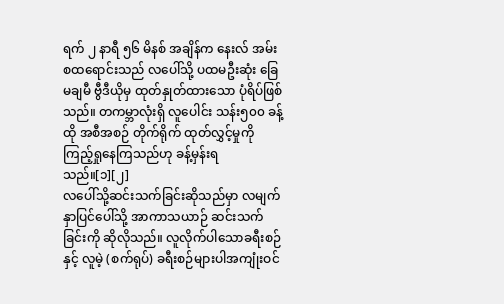ရက် ၂ နာရီ ၅၆ မိနစ် အချိန်က နေးလ် အမ်းစထရောင်းသည် လပေါ်သို့ ပထမဦးဆုံး ခြေမချမီ ဗွီဒီယိုမှ ထုတ်နှုတ်ထားသော ပုံရိပ်ဖြစ်သည်။ တကမ္ဘာလုံးရှိ လူပေါင်း သန်း၅၀၀ ခန့် ထို အစီအစဉ် တိုက်ရိုက် ထုတ်လွှင့်မှုကို ကြည့်ရှုနေကြသည်ဟု ခန့်မှန်းရသည်။[၁][၂]
လပေါ်သို့ဆင်းသက်ခြင်းဆိုသည်မှာ လမျက်နှာပြင်ပေါ်သို့ အာကာသယာဉ် ဆင်းသက်ခြင်းကို ဆိုလိုသည်။ လူလိုက်ပါသောခရီးစဉ် နှင့် လူမဲ့ (စက်ရုပ်) ခရီးစဉ်များပါအကျုံးဝင်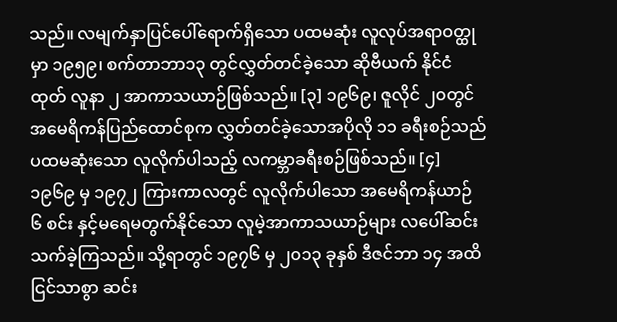သည်။ လမျက်နှာပြင်ပေါ်ရောက်ရှိသော ပထမဆုံး လူလုပ်အရာဝတ္ထုမှာ ၁၉၅၉၊ စက်တာဘာ၁၃ တွင်လွှတ်တင်ခဲ့သော ဆိုဗီယက် နိုင်ငံထုတ် လူနာ ၂ အာကာသယာဉ်ဖြစ်သည်။ [၃] ၁၉၆၉၊ ဇူလိုင် ၂၀တွင် အမေရိကန်ပြည်ထောင်စုက လွှတ်တင်ခဲ့သောအပိုလို ၁၁ ခရီးစဉ်သည် ပထမဆုံးသော လူလိုက်ပါသည့် လကမ္ဘာခရီးစဉ်ဖြစ်သည်။ [၄] ၁၉၆၉ မှ ၁၉၇၂ ကြားကာလတွင် လူလိုက်ပါသော အမေရိကန်ယာဉ် ၆ စင်း နှင့်မရေမတွက်နိုင်သော လူမဲ့အာကာသယာဉ်များ လပေါ်ဆင်းသက်ခဲ့ကြသည်။ သို့ရာတွင် ၁၉၇၆ မှ ၂၀၁၃ ခုနှစ် ဒီဇင်ဘာ ၁၄ အထိ ငြင်သာစွာ ဆင်း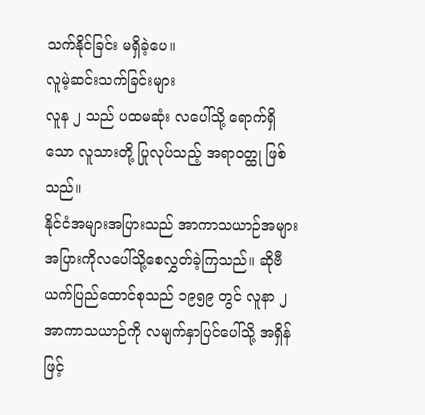သက်နိုင်ခြင်း မရှိခဲ့ပေ။
လူမဲ့ဆင်းသက်ခြင်းများ
လူန ၂ သည် ပထမဆုံး လပေါ်သို့ ရောက်ရှိသော လူသားတို့ ပြုလုပ်သည့် အရာဝတ္ထု ဖြစ်သည်။
နိုင်ငံအများအပြားသည် အာကာသယာဉ်အများအပြားကိုလပေါ်သို့စေလွှတ်ခဲ့ကြသည်။ ဆိုဗီယက်ပြည်ထောင်စုသည် ၁၉၅၉ တွင် လူနာ ၂ အာကာသယာဉ်ကို လမျက်နှာပြင်ပေါ်သို့ အရှိန်ဖြင့်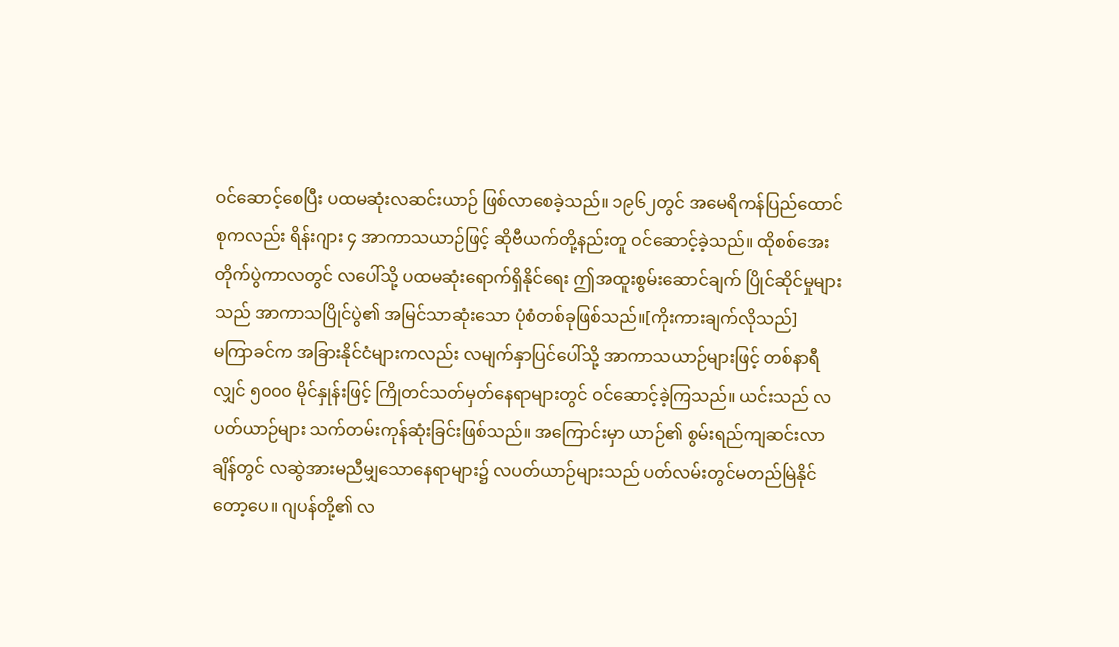ဝင်ဆောင့်စေပြီး ပထမဆုံးလဆင်းယာဉ် ဖြစ်လာစေခဲ့သည်။ ၁၉၆၂တွင် အမေရိကန်ပြည်ထောင်စုကလည်း ရိန်းဂျား ၄ အာကာသယာဉ်ဖြင့် ဆိုဗီယက်တို့နည်းတူ ဝင်ဆောင့်ခဲ့သည်။ ထိုစစ်အေးတိုက်ပွဲကာလတွင် လပေါ်သို့ ပထမဆုံးရောက်ရှိနိုင်ရေး ဤအထူးစွမ်းဆောင်ချက် ပြိုင်ဆိုင်မှုများသည် အာကာသပြိုင်ပွဲ၏ အမြင်သာဆုံးသော ပုံစံတစ်ခုဖြစ်သည်။[ကိုးကားချက်လိုသည်]
မကြာခင်က အခြားနိုင်ငံများကလည်း လမျက်နှာပြင်ပေါ်သို့ အာကာသယာဉ်များဖြင့် တစ်နာရီလျှင် ၅၀၀၀ မိုင်နှုန်းဖြင့် ကြိုတင်သတ်မှတ်နေရာများတွင် ဝင်ဆောင့်ခဲ့ကြသည်။ ယင်းသည် လပတ်ယာဉ်များ သက်တမ်းကုန်ဆုံးခြင်းဖြစ်သည်။ အကြောင်းမှာ ယာဉ်၏ စွမ်းရည်ကျဆင်းလာချိန်တွင် လဆွဲအားမညီမျှသောနေရာများ၌ လပတ်ယာဉ်များသည် ပတ်လမ်းတွင်မတည်မြဲနိုင်တော့ပေ။ ဂျပန်တို့၏ လ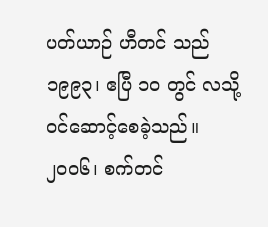ပတ်ယာဉ် ဟီတင် သည် ၁၉၉၃၊ ဧပြီ ၁၀ တွင် လသို့ဝင်ဆောင့်စေခဲ့သည်။ ၂၀၀၆၊ စက်တင်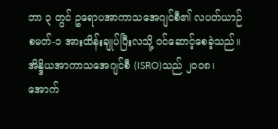ဘာ ၃ တွင် ဥရောပအာကာသအေဂျင်စီ၏ လပတ်ယာဉ် စမတ်-၁ အားထိန်းချုပ်ပြီးလသို့ ဝင်ဆောင့်စေခဲ့သည်။
အိန္ဒိယအာကာသအေဂျင်စီ (ISRO)သည် ၂၀၀၈၊ အောက်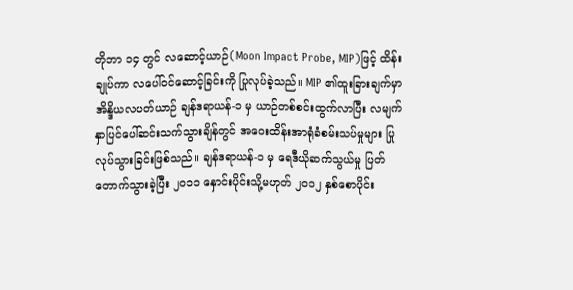တိုဘာ ၁၄ တွင် လဆောင့်ယာဉ်(Moon Impact Probe, MIP)ဖြင့် ထိန်းချုပ်ကာ လပေါ်ဝင်ဆောင့်ခြင်းကို ပြုလုပ်ခဲ့သည်။ MIP ၏ထူးခြားချက်မှာ အိန္ဒိယလပတ်ယာဉ် ချန်ဒရာယန်-၁ မှ ယာဉ်တစ်စင်းထွက်လာပြီး လမျက်နှာပြင်ပေါ်ဆင်းသက်သွားချိန်တွင် အဝေးထိန်းအာရုံခံစမ်းသပ်မှုများ ပြုလုပ်သွားခြင်းဖြစ်သည်။ ချန်ဒရာယန်-၁ မှ ရေဒီယိုဆက်သွယ်မှု ပြတ်တောက်သွားခဲ့ပြီး ၂၀၁၁ နှောင်းပိုင်းသို့မဟုတ် ၂၀၁၂ နှစ်စောပိုင်း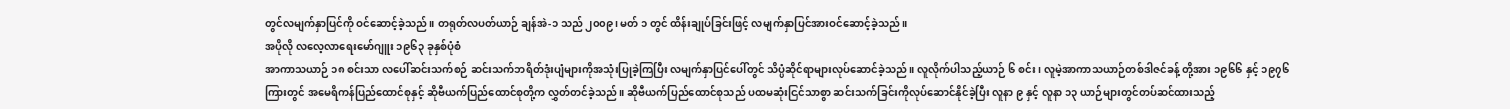တွင်လမျက်နှာပြင်ကို ဝင်ဆောင့်ခဲ့သည်။ တရုတ်လပတ်ယာဉ် ချန်အဲ-၁ သည် ၂၀၀၉၊ မတ် ၁ တွင် ထိန်းချုပ်ခြင်းဖြင့် လမျက်နှာပြင်အားဝင်ဆောင့်ခဲ့သည်။
အပိုလို လလေ့လာရေးမော်ဂျူး ၁၉၆၃ ခုနှစ်ပုံစံ
အာကာသယာဉ် ၁၈ စင်းသာ လပေါ်ဆင်းသက်စဉ် ဆင်းသက်ဘရိတ်ဒုံးပျံများကိုအသုံးပြုခဲ့ကြပြီး လမျက်နှာပြင်ပေါ်တွင် သိပ္ပံဆိုင်ရာများလုပ်ဆောင်ခဲ့သည်။ လူလိုက်ပါသည့်ယာဉ် ၆ စင်း၊ လူမဲ့အာကာသယာဉ်တစ်ဒါဇင်ခန့် တို့အား ၁၉၆၆ နှင့် ၁၉၇၆ ကြားတွင် အမေရိကန်ပြည်ထောင်စုနှင့် ဆိုဗီယက်ပြည်ထောင်စုတို့က လွှတ်တင်ခဲ့သည်။ ဆိုဗီယက်ပြည်ထောင်စုသည် ပထမဆုံးငြင်သာစွာ ဆင်းသက်ခြင်းကိုလုပ်ဆောင်နိုင်ခဲ့ပြီး လူနာ ၉ နှင့် လူနာ ၁၃ ယာဉ်များတွင်တပ်ဆင်ထားသည့်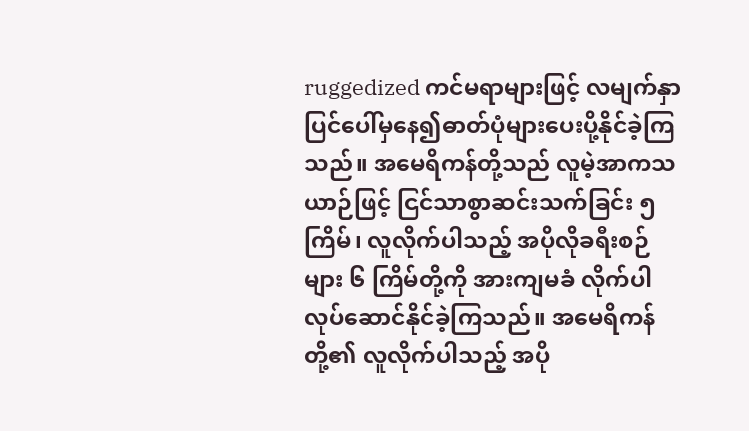ruggedized ကင်မရာများဖြင့် လမျက်နှာပြင်ပေါ်မှနေ၍ဓာတ်ပုံများပေးပို့နိုင်ခဲ့ကြသည်။ အမေရိကန်တို့သည် လူမဲ့အာကသယာဉ်ဖြင့် ငြင်သာစွာဆင်းသက်ခြင်း ၅ ကြိမ်၊ လူလိုက်ပါသည့် အပိုလိုခရီးစဉ်များ ၆ ကြိမ်တို့ကို အားကျမခံ လိုက်ပါလုပ်ဆောင်နိုင်ခဲ့ကြသည်။ အမေရိကန်တို့၏ လူလိုက်ပါသည့် အပို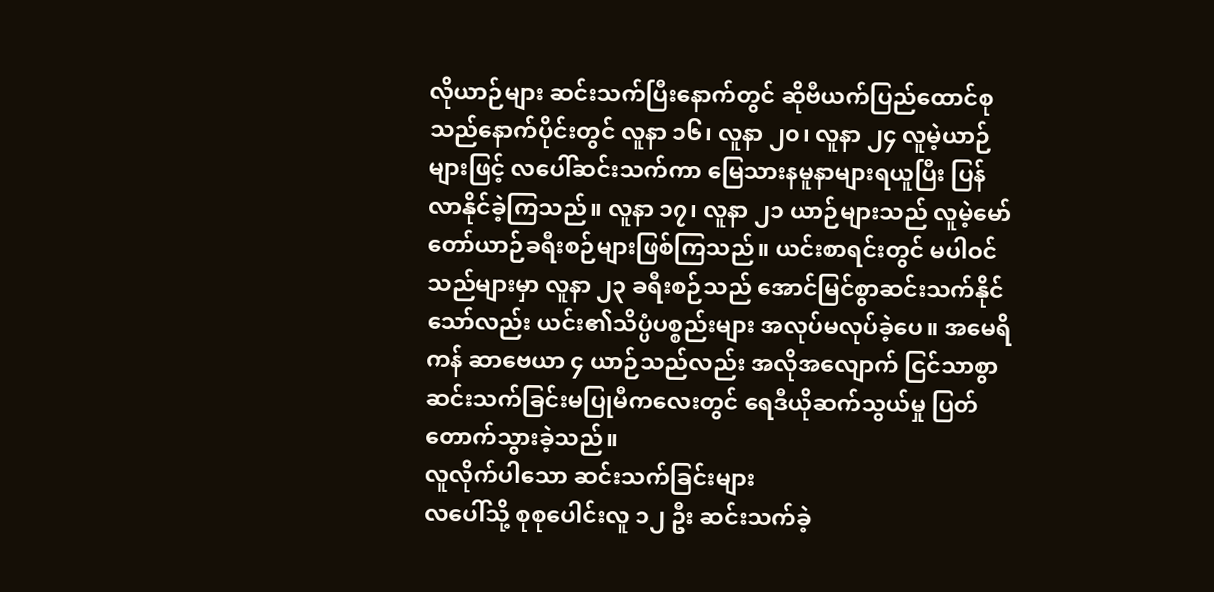လိုယာဉ်များ ဆင်းသက်ပြီးနောက်တွင် ဆိုဗီယက်ပြည်ထောင်စုသည်နောက်ပိုင်းတွင် လူနာ ၁၆၊ လူနာ ၂၀၊ လူနာ ၂၄ လူမဲ့ယာဉ်များဖြင့် လပေါ်ဆင်းသက်ကာ မြေသားနမူနာများရယူပြီး ပြန်လာနိုင်ခဲ့ကြသည်။ လူနာ ၁၇၊ လူနာ ၂၁ ယာဉ်များသည် လူမဲ့မော်တော်ယာဉ်ခရီးစဉ်များဖြစ်ကြသည်။ ယင်းစာရင်းတွင် မပါဝင်သည်များမှာ လူနာ ၂၃ ခရီးစဉ်သည် အောင်မြင်စွာဆင်းသက်နိုင်သော်လည်း ယင်း၏သိပ္ပံပစ္စည်းများ အလုပ်မလုပ်ခဲ့ပေ။ အမေရိကန် ဆာဗေယာ ၄ ယာဉ်သည်လည်း အလိုအလျောက် ငြင်သာစွာဆင်းသက်ခြင်းမပြုမီကလေးတွင် ရေဒီယိုဆက်သွယ်မှု ပြတ်တောက်သွားခဲ့သည်။
လူလိုက်ပါသော ဆင်းသက်ခြင်းများ
လပေါ်သို့ စုစုပေါင်းလူ ၁၂ ဦး ဆင်းသက်ခဲ့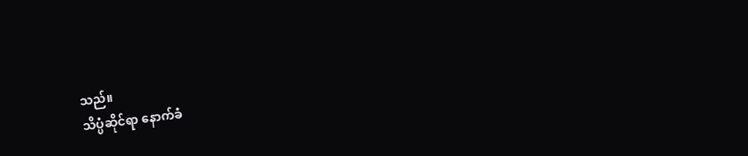သည်။
သိပ္ပံဆိုင်ရာ နောက်ခံ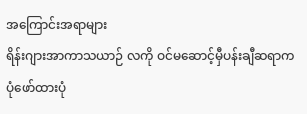အကြောင်းအရာများ
ရိန်းဂျားအာကာသယာဉ် လကို ဝင်မဆောင့်မှီပန်းချီဆရာက ပုံဖော်ထားပုံ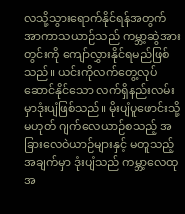လသို့သွားရောက်နိုင်ရန်အတွက် အာကာသယာဉ်သည် ကမ္ဘာ့ဆွဲအားတွင်းကို ကျော်လွှားနိုင်ရမည်ဖြစ်သည်။ ယင်းကိုလက်တွေ့လုပ်ဆောင်နိုင်သော လက်ရှိနည်းလမ်းမှာဒုံးပျံဖြစ်သည်။ မိုးပျံပူဖောင်းသို့မဟုတ် ဂျက်လေယာဉ်စသည့် အခြားလေဝဲယာဉ်များနှင့် မတူသည့်အချက်မှာ ဒုံးပျံသည် ကမ္ဘာ့လေထုအ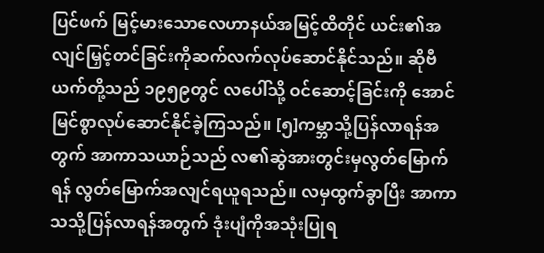ပြင်ဖက် မြင့်မားသောလေဟာနယ်အမြင့်ထိတိုင် ယင်း၏အလျင်မြှင့်တင်ခြင်းကိုဆက်လက်လုပ်ဆောင်နိုင်သည်။ ဆိုဗီယက်တို့သည် ၁၉၅၉တွင် လပေါ်သို့ ဝင်ဆောင့်ခြင်းကို အောင်မြင်စွာလုပ်ဆောင်နိုင်ခဲ့ကြသည်။ [၅]ကမ္ဘာသို့ပြန်လာရန်အတွက် အာကာသယာဉ်သည် လ၏ဆွဲအားတွင်းမှလွတ်မြောက်ရန် လွတ်မြောက်အလျင်ရယူရသည်။ လမှထွက်ခွာပြီး အာကာသသို့ပြန်လာရန်အတွက် ဒုံးပျံကိုအသုံးပြုရ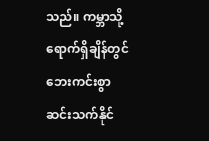သည်။ ကမ္ဘာသို့ရောက်ရှိချိန်တွင် ဘေးကင်းစွာဆင်းသက်နိုင်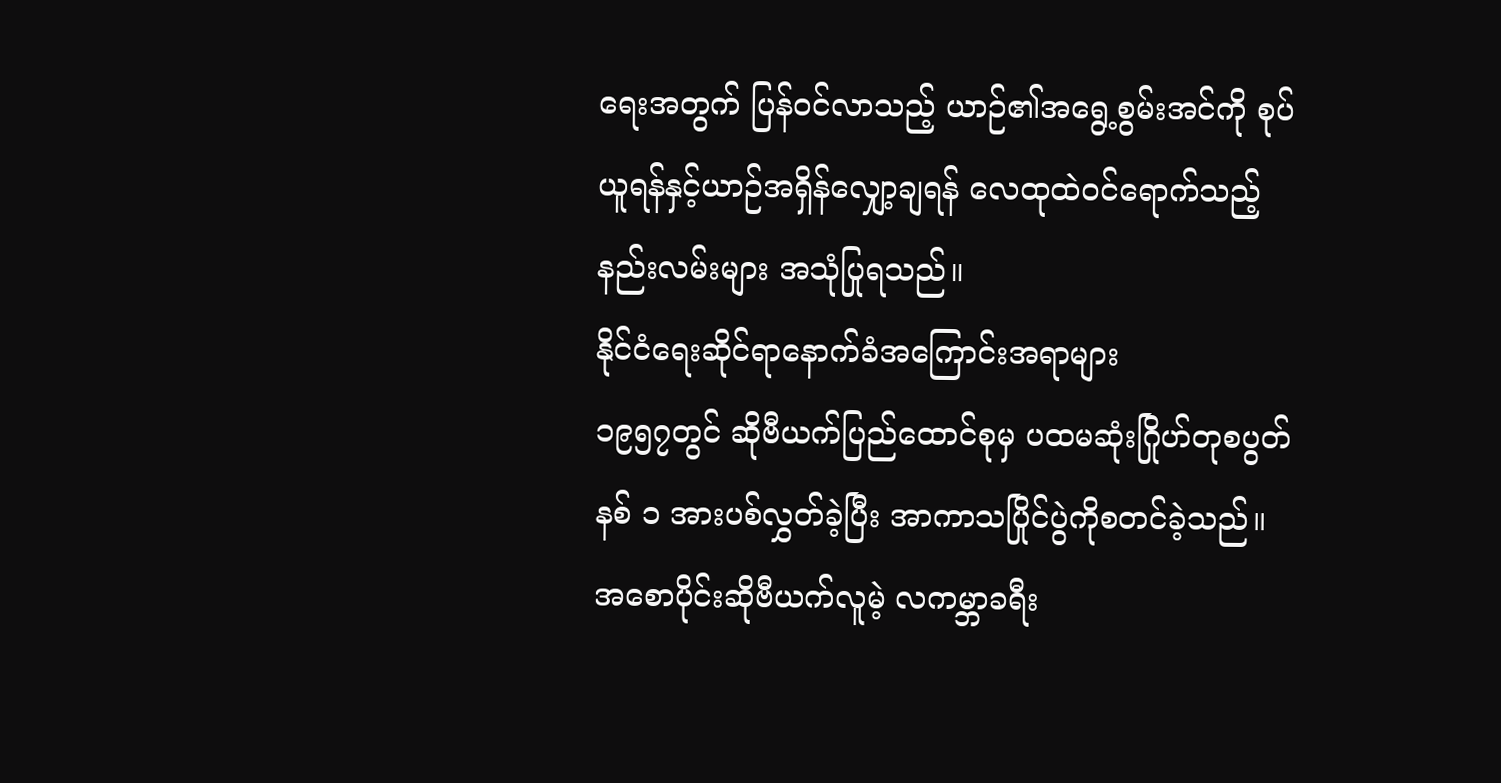ရေးအတွက် ပြန်ဝင်လာသည့် ယာဉ်၏အရွေ့စွမ်းအင်ကို စုပ်ယူရန်နှင့်ယာဉ်အရှိန်လျှော့ချရန် လေထုထဲဝင်ရောက်သည့်နည်းလမ်းများ အသုံပြုရသည်။
နိုင်ငံရေးဆိုင်ရာနောက်ခံအကြောင်းအရာများ
၁၉၅၇တွင် ဆိုဗီယက်ပြည်ထောင်စုမှ ပထမဆုံးဂြိုဟ်တုစပွတ်နစ် ၁ အားပစ်လွှတ်ခဲ့ပြီး အာကာသပြိုင်ပွဲကိုစတင်ခဲ့သည်။
အစောပိုင်းဆိုဗီယက်လူမဲ့ လကမ္ဘာခရီး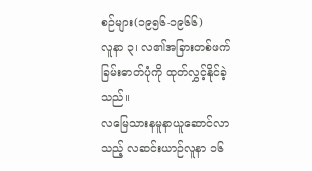စဉ်များ(၁၉၅၆-၁၉၆၆)
လူနာ ၃၊ လ၏အခြားတစ်ဖက်ခြမ်းဓာတ်ပုံကို ထုတ်လွှင့်နိုင်ခဲ့သည်။
လမြေသားနမူနာယူဆောင်လာသည့် လဆင်းယာဉ်လူနာ ၁၆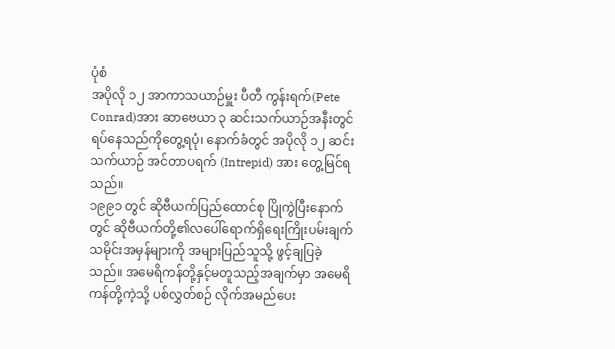ပုံစံ
အပိုလို ၁၂ အာကာသယာဉ်မှူး ပီတီ ကွန်းရက်(Pete Conrad)အား ဆာဗေယာ ၃ ဆင်းသက်ယာဉ်အနီးတွင် ရပ်နေသည်ကိုတွေ့ရပုံ၊ နောက်ခံတွင် အပိုလို ၁၂ ဆင်းသက်ယာဉ် အင်တာပရက် (Intrepid) အား တွေ့မြင်ရသည်။
၁၉၉၁ တွင် ဆိုဗီယက်ပြည်ထောင်စု ပြိုကွဲပြီးနောက်တွင် ဆိုဗီယက်တို့၏လပေါ်ရောက်ရှိရေးကြိုးပမ်းချက်သမိုင်းအမှန်များကို အများပြည်သူသို့ ဖွင့်ချပြခဲ့သည်။ အမေရိကန်တို့နှင့်မတူသည့်အချက်မှာ အမေရိကန်တို့ကဲ့သို့ ပစ်လွှတ်စဉ် လိုက်အမည်ပေး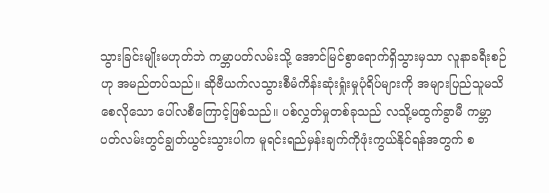သွားခြင်းမျိုးမဟုတ်ဘဲ ကမ္ဘာပတ်လမ်းသို့ အောင်မြင်စွာရောက်ရှိသွားမှသာ လူနာခရီးစဉ် ဟု အမည်တပ်သည်။ ဆိုဗီယက်လသွားစီမံကိန်းဆုံးရှုံးမှုပုံရိပ်များကို အများပြည်သူမသိစေလိုသော ပေါ်လစီကြောင့်ဖြစ်သည်။ ပစ်လွှတ်မှုတစ်ခုသည် လသို့မထွက်ခွာမီ ကမ္ဘာပတ်လမ်းတွင်ချွတ်ယွင်းသွားပါက မူရင်းရည်မှန်းချက်ကိုဖုံးကွယ်နိုင်ရန်အတွက် စ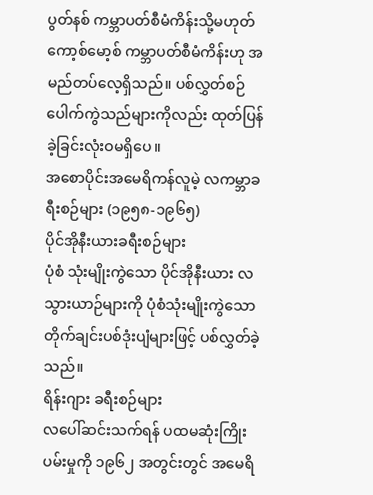ပွတ်နစ် ကမ္ဘာပတ်စီမံကိန်းသို့မဟုတ် ကော့စ်မော့စ် ကမ္ဘာပတ်စီမံကိန်းဟု အမည်တပ်လေ့ရှိသည်။ ပစ်လွှတ်စဉ်ပေါက်ကွဲသည်များကိုလည်း ထုတ်ပြန်ခဲ့ခြင်းလုံးဝမရှိပေ။
အစောပိုင်းအမေရိကန်လူမဲ့ လကမ္ဘာခရီးစဉ်များ (၁၉၅၈-၁၉၆၅)
ပိုင်အိုနီးယားခရီးစဉ်များ
ပုံစံ သုံးမျိုးကွဲသော ပိုင်အိုနီးယား လသွားယာဉ်များကို ပုံစံသုံးမျိုးကွဲသော တိုက်ချင်းပစ်ဒုံးပျံများဖြင့် ပစ်လွှတ်ခဲ့သည်။
ရိန်းဂျား ခရီးစဉ်များ
လပေါ်ဆင်းသက်ရန် ပထမဆုံးကြိုးပမ်းမှုကို ၁၉၆၂ အတွင်းတွင် အမေရိ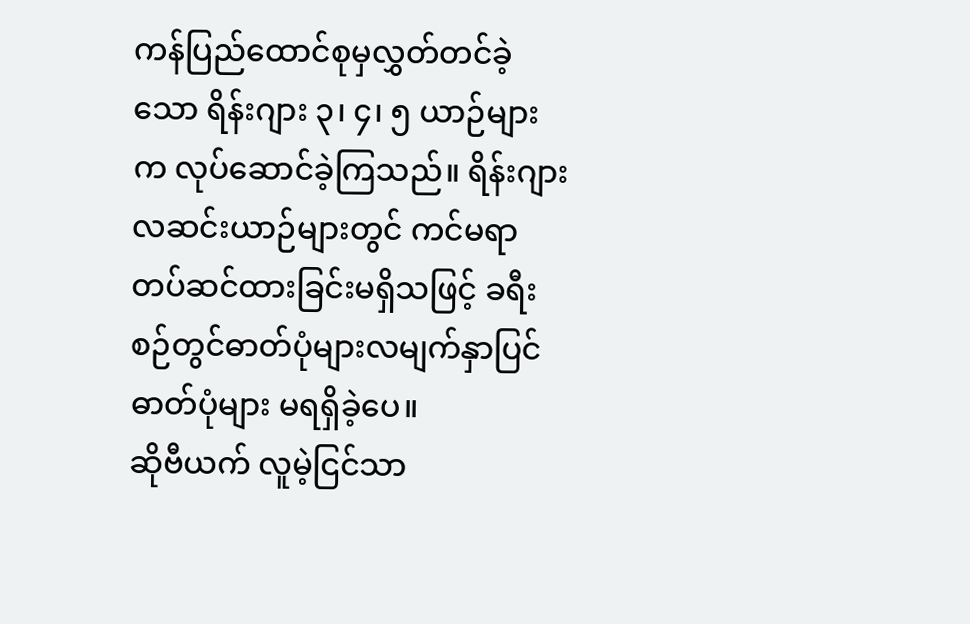ကန်ပြည်ထောင်စုမှလွှတ်တင်ခဲ့သော ရိန်းဂျား ၃၊ ၄၊ ၅ ယာဉ်များက လုပ်ဆောင်ခဲ့ကြသည်။ ရိန်းဂျားလဆင်းယာဉ်များတွင် ကင်မရာတပ်ဆင်ထားခြင်းမရှိသဖြင့် ခရီးစဉ်တွင်ဓာတ်ပုံများလမျက်နှာပြင်ဓာတ်ပုံများ မရရှိခဲ့ပေ။
ဆိုဗီယက် လူမဲ့ငြင်သာ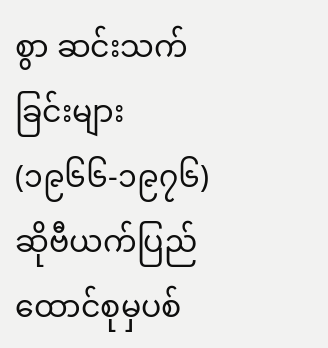စွာ ဆင်းသက်ခြင်းများ(၁၉၆၆-၁၉၇၆)
ဆိုဗီယက်ပြည်ထောင်စုမှပစ်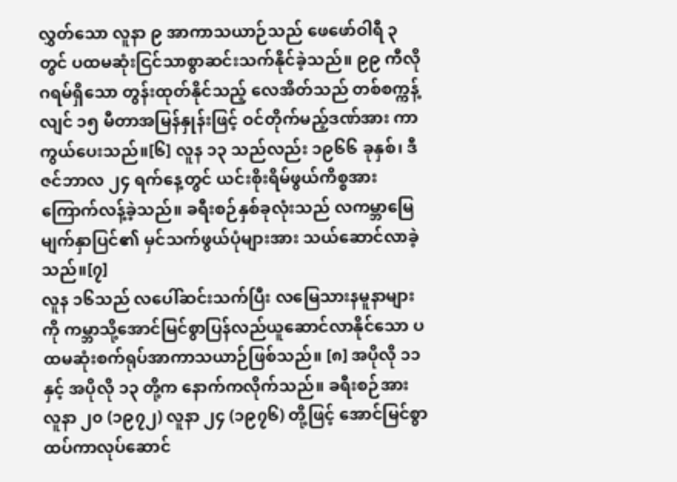လွှတ်သော လူနာ ၉ အာကာသယာဉ်သည် ဖေဖော်ဝါရီ ၃ တွင် ပထမဆုံးငြင်သာစွာဆင်းသက်နိုင်ခဲ့သည်။ ၉၉ ကီလိုဂရမ်ရှိသော တွန်းထုတ်နိုင်သည့် လေအိတ်သည် တစ်စက္ကန့်လျင် ၁၅ မီတာအမြန်နှုန်းဖြင့် ဝင်တိုက်မည့်ဒဏ်အား ကာကွယ်ပေးသည်။[၆] လူန ၁၃ သည်လည်း ၁၉၆၆ ခုနှစ်၊ ဒီဇင်ဘာလ ၂၄ ရက်နေ့တွင် ယင်းစိုးရိမ်ဖွယ်ကိစ္စအား ကြောက်လန့်ခဲ့သည်။ ခရီးစဉ်နှစ်ခုလုံးသည် လကမ္ဘာမြေမျက်နှာပြင်၏ မှင်သက်ဖွယ်ပုံများအား သယ်ဆောင်လာခဲ့သည်။[၇]
လူန ၁၆သည် လပေါ်ဆင်းသက်ပြီး လမြေသားနမူနာများကို ကမ္ဘာသို့အောင်မြင်စွာပြန်လည်ယူဆောင်လာနိုင်သော ပထမဆုံးစက်ရုပ်အာကာသယာဉ်ဖြစ်သည်။ [၈] အပိုလို ၁၁ နှင့် အပိုလို ၁၃ တို့က နောက်ကလိုက်သည်။ ခရီးစဉ်အား လူနာ ၂၀ (၁၉၇၂) လူနာ ၂၄ (၁၉၇၆) တို့ဖြင့် အောင်မြင်စွာ ထပ်ကာလုပ်ဆောင်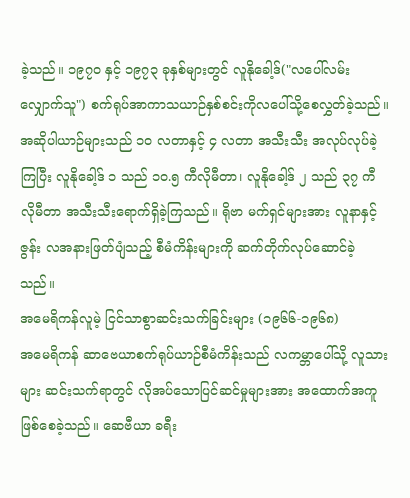ခဲ့သည်။ ၁၉၇၀ နှင့် ၁၉၇၃ ခုနှစ်များတွင် လူနိုခေါ့ဒ်("လပေါ်လမ်းလျှောက်သူ") စက်ရုပ်အာကာသယာဉ်နှစ်စင်းကိုလပေါ်သို့စေလွှတ်ခဲ့သည်။ အဆိုပါယာဉ်များသည် ၁၀ လတာနှင့် ၄ လတာ အသီးသီး အလုပ်လုပ်ခဲ့ကြပြီး လူနိုခေါ့ဒ် ၁ သည် ၁၀.၅ ကီလိုမီတာ၊ လူနိုခေါ့ဒ် ၂ သည် ၃၇ ကီလိုမီတာ အသီးသီးရောက်ရှိခဲ့ကြသည်။ ရိုဗာ မက်ရှင်များအား လူနာနှင့်ဇွန်း လအနားဖြတ်ပျံသည့် စီမံကိန်းများကို ဆက်တိုက်လုပ်ဆောင်ခဲ့သည်။
အမေရိကန်လူမဲ့ ငြင်သာစွာဆင်းသက်ခြင်းများ (၁၉၆၆-၁၉၆၈)
အမေရိကန် ဆာဗေယာစက်ရုပ်ယာဉ်စီမံကိန်းသည် လကမ္ဘာပေါ်သို့ လူသားများ ဆင်းသက်ရာတွင် လိုအပ်သောပြင်ဆင်မှုများအား အထောက်အကူဖြစ်စေခဲ့သည်။ ဆေဗီယာ ခရီး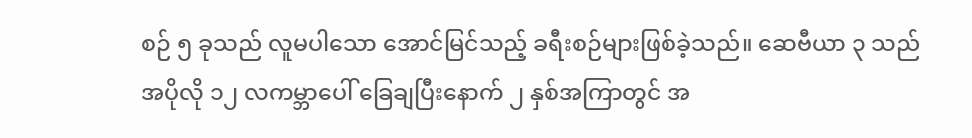စဉ် ၅ ခုသည် လူမပါသော အောင်မြင်သည့် ခရီးစဉ်များဖြစ်ခဲ့သည်။ ဆေဗီယာ ၃ သည် အပိုလို ၁၂ လကမ္ဘာပေါ် ခြေချပြီးနောက် ၂ နှစ်အကြာတွင် အ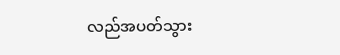လည်အပတ်သွား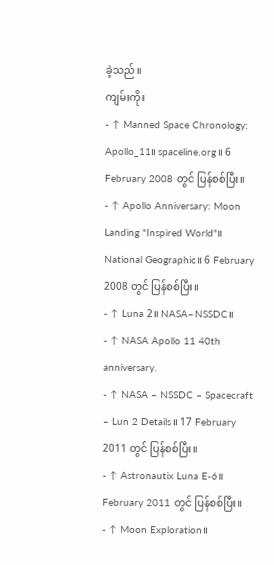ခဲ့သည်။
ကျမ်းကိုး
- ↑ Manned Space Chronology: Apollo_11။ spaceline.org။ 6 February 2008 တွင် ပြန်စစ်ပြီး။
- ↑ Apollo Anniversary: Moon Landing "Inspired World"။ National Geographic။ 6 February 2008 တွင် ပြန်စစ်ပြီး။
- ↑ Luna 2။ NASA–NSSDC။
- ↑ NASA Apollo 11 40th anniversary.
- ↑ NASA – NSSDC – Spacecraft – Lun 2 Details။ 17 February 2011 တွင် ပြန်စစ်ပြီး။
- ↑ Astronautix Luna E-6။ February 2011 တွင် ပြန်စစ်ပြီး။
- ↑ Moon Exploration။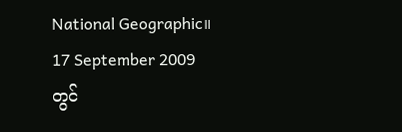National Geographic။ 17 September 2009 တွင်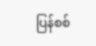ပြန်စစ်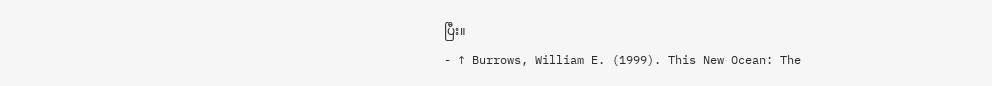ပြီး။
- ↑ Burrows, William E. (1999). This New Ocean: The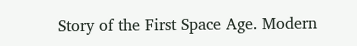Story of the First Space Age. Modern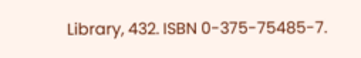Library, 432. ISBN 0-375-75485-7.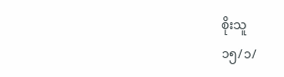စိုးသူ
၁၅/၁/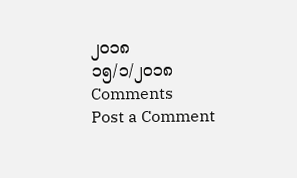၂၀၁၈
၁၅/၁/၂၀၁၈
Comments
Post a Comment